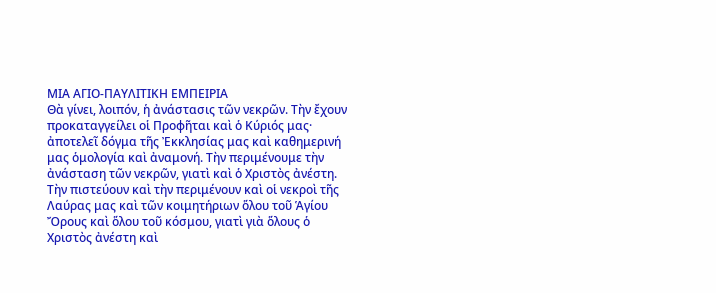ΜΙΑ ΑΓΙΟ-ΠΑΥΛΙΤΙΚΗ ΕΜΠΕΙΡΙΑ
Θὰ γίνει, λοιπόν, ἡ ἀνάστασις τῶν νεκρῶν. Τὴν ἔχουν προκαταγγείλει οἱ Προφῆται καὶ ὁ Κύριός μας· ἀποτελεῖ δόγμα τῆς Ἐκκλησίας μας καὶ καθημερινή μας ὁμολογία καὶ ἀναμονή. Τὴν περιμένουμε τὴν ἀνάσταση τῶν νεκρῶν, γιατὶ καὶ ὁ Χριστὸς ἀνέστη. Τὴν πιστεύουν καὶ τὴν περιμένουν καὶ οἱ νεκροὶ τῆς Λαύρας μας καὶ τῶν κοιμητήριων ὅλου τοῦ Ἁγίου Ὄρους καὶ ὅλου τοῦ κόσμου, γιατὶ γιὰ ὅλους ὁ Χριστὸς ἀνέστη καὶ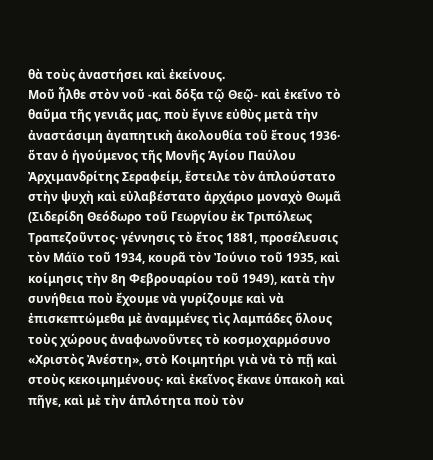θὰ τοὺς ἀναστήσει καὶ ἐκείνους.
Μοῦ ἦλθε στὸν νοῦ -καὶ δόξα τῷ Θεῷ- καὶ ἐκεῖνο τὸ θαῦμα τῆς γενιᾶς μας, ποὺ ἔγινε εὐθὺς μετὰ τὴν ἀναστάσιμη ἀγαπητικὴ ἀκολουθία τοῦ ἔτους 1936· ὅταν ὁ ἡγούμενος τῆς Μονῆς Ἁγίου Παύλου Ἀρχιμανδρίτης Σεραφείμ, ἔστειλε τὸν ἁπλούστατο στὴν ψυχὴ καὶ εὐλαβέστατο ἀρχάριο μοναχὸ Θωμᾶ (Σιδερίδη Θεόδωρο τοῦ Γεωργίου ἐκ Τριπόλεως Τραπεζοῦντος· γέννησις τὸ ἔτος 1881, προσέλευσις τὸν Μάϊο τοῦ 1934, κουρᾶ τὸν Ἰούνιο τοῦ 1935, καὶ κοίμησις τὴν 8η Φεβρουαρίου τοῦ 1949), κατὰ τὴν συνήθεια ποὺ ἔχουμε νὰ γυρίζουμε καὶ νὰ ἐπισκεπτώμεθα μὲ ἀναμμένες τὶς λαμπάδες ὅλους τοὺς χώρους ἀναφωνοῦντες τὸ κοσμοχαρμόσυνο «Χριστὸς Ἀνέστη», στὸ Κοιμητήρι γιὰ νὰ τὸ πῇ καὶ στοὺς κεκοιμημένους· καὶ ἐκεῖνος ἔκανε ὑπακοὴ καὶ πῆγε, καὶ μὲ τὴν ἁπλότητα ποὺ τὸν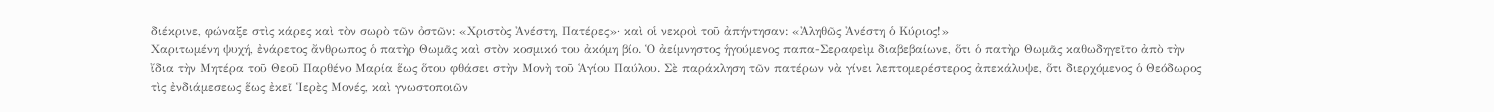διέκρινε, φώναξε στὶς κάρες καὶ τὸν σωρὸ τῶν ὀστῶν: «Χριστὸς Ἀνέστη, Πατέρες»· καὶ οἱ νεκροὶ τοῦ ἀπήντησαν: «Ἀληθῶς Ἀνέστη ὁ Κύριος!»
Χαριτωμένη ψυχή, ἐνάρετος ἄνθρωπος ὁ πατὴρ Θωμᾶς καὶ στὸν κοσμικό του ἀκόμη βίο. Ὁ ἀείμνηστος ἡγούμενος παπα-Σεραφεὶμ διαβεβαίωνε, ὅτι ὁ πατὴρ Θωμᾶς καθωδηγεῖτο ἀπὸ τὴν ἴδια τὴν Μητέρα τοῦ Θεοῦ Παρθένο Μαρία ἕως ὅτου φθάσει στὴν Μονὴ τοῦ Ἁγίου Παύλου. Σὲ παράκληση τῶν πατέρων νὰ γίνει λεπτομερέστερος ἀπεκάλυψε, ὅτι διερχόμενος ὁ Θεόδωρος τὶς ἐνδιάμεσεως ἕως ἐκεῖ Ἱερὲς Μονές, καὶ γνωστοποιῶν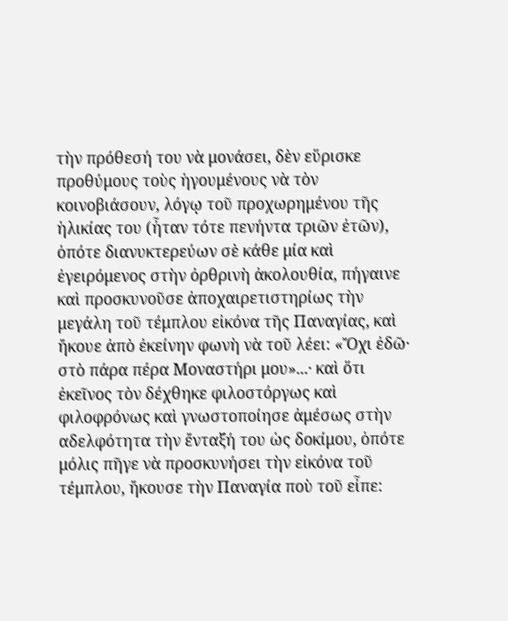τὴν πρόθεσή του νὰ μονάσει, δὲν εὕρισκε προθύμους τοὺς ἡγουμένους νὰ τὸν κοινοβιάσουν, λόγῳ τοῦ προχωρημένου τῆς ἡλικίας του (ἦταν τότε πενήντα τριῶν ἐτῶν), ὁπότε διανυκτερεύων σὲ κάθε μία καὶ ἐγειρόμενος στὴν ὀρθρινὴ ἀκολουθία, πήγαινε καὶ προσκυνοῦσε ἀποχαιρετιστηρίως τὴν μεγάλη τοῦ τέμπλου εἰκόνα τῆς Παναγίας, καὶ ἤκουε ἀπὸ ἐκείνην φωνὴ νὰ τοῦ λέει: «Ὄχι ἐδῶ· στὸ πάρα πέρα Μοναστήρι μου»...· καὶ ὅτι ἐκεῖνος τὸν δέχθηκε φιλοστόργως καὶ φιλοφρόνως καὶ γνωστοποίησε ἀμέσως στὴν αδελφότητα τὴν ἔνταξή του ὡς δοκίμου, ὁπότε μόλις πῆγε νὰ προσκυνήσει τὴν εἰκόνα τοῦ τέμπλου, ἤκουσε τὴν Παναγία ποὺ τοῦ εἶπε: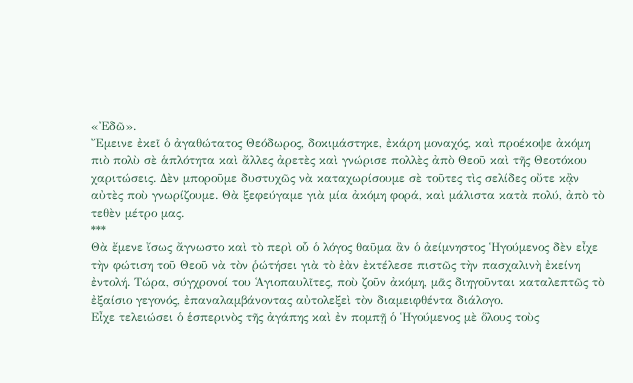«Ἐδῶ».
Ἔμεινε ἐκεῖ ὁ ἀγαθώτατος Θεόδωρος, δοκιμάστηκε, ἐκάρη μοναχός, καὶ προέκοψε ἀκόμη πιὸ πολὺ σὲ ἁπλότητα καὶ ἄλλες ἀρετὲς καὶ γνώρισε πολλὲς ἀπὸ Θεοῦ καὶ τῆς Θεοτόκου χαριτώσεις. Δὲν μποροῦμε δυστυχῶς νὰ καταχωρίσουμε σὲ τοῦτες τὶς σελίδες οὔτε κᾂν αὐτὲς ποὺ γνωρίζουμε. Θὰ ξεφεύγαμε γιὰ μία ἀκόμη φορά, καὶ μάλιστα κατὰ πολύ, ἀπὸ τὸ τεθὲν μέτρο μας.
***
Θὰ ἔμενε ἴσως ἄγνωστο καὶ τὸ περὶ οὗ ὁ λόγος θαῦμα ἂν ὁ ἀείμνηστος Ἡγούμενος δὲν εἶχε τὴν φώτιση τοῦ Θεοῦ νὰ τὸν ῥώτήσει γιὰ τὸ ἐὰν ἐκτέλεσε πιστῶς τὴν πασχαλινὴ ἐκείνη ἐντολή. Τώρα, σύγχρονοί του Ἁγιοπαυλῖτες, ποὺ ζοῦν ἀκόμη, μᾶς διηγοῦνται καταλεπτῶς τὸ ἐξαίσιο γεγονός, ἐπαναλαμβάνοντας αὐτολεξεὶ τὸν διαμειφθέντα διάλογο.
Εἶχε τελειώσει ὁ ἑσπερινὸς τῆς ἀγάπης καὶ ἐν πομπῇ ὁ Ἡγούμενος μὲ ὅλους τοὺς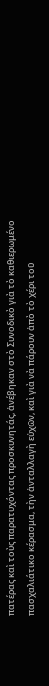πατέρας καὶ τοὺς παρατυχόντας προσκυνητάς, ἀνέβηκαν στὸ Συνοδικὸ γιὰ τὸ καθιερωμένο πασχαλιάτικο κέρασμα, τὴν ἀνταλλαγὴ εὐχῶν, καὶ γιὰ νὰ πάρουν ἀπὸ τὸ χέρι τοῦ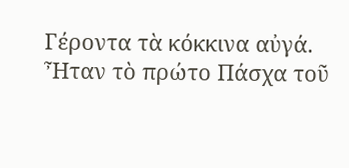Γέροντα τὰ κόκκινα αὐγά.
Ἦταν τὸ πρώτο Πάσχα τοῦ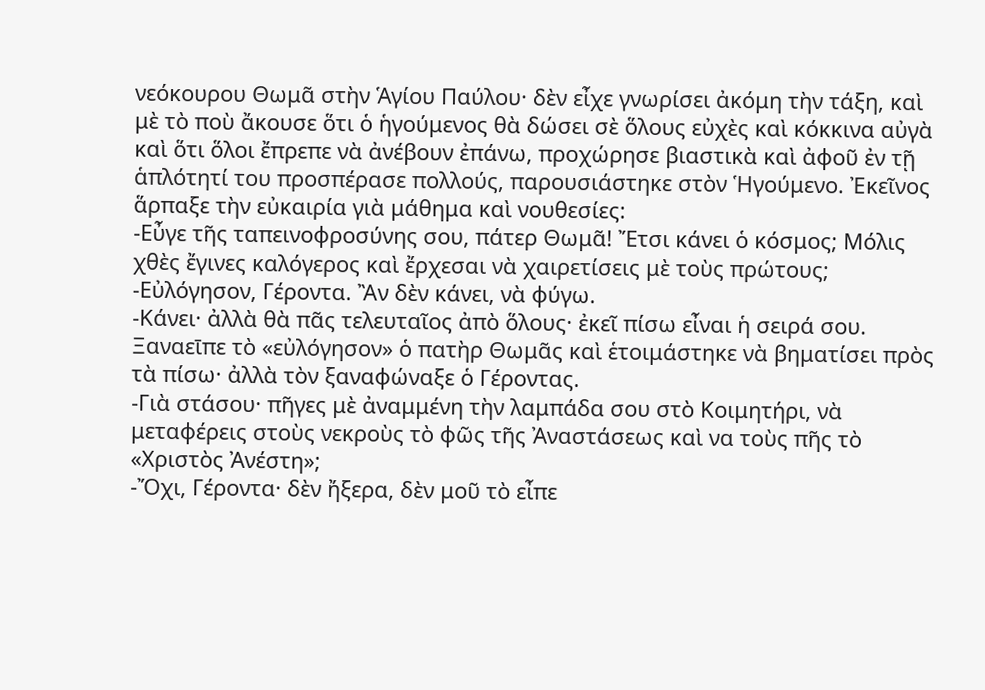νεόκουρου Θωμᾶ στὴν Ἁγίου Παύλου· δὲν εἶχε γνωρίσει ἀκόμη τὴν τάξη, καὶ μὲ τὸ ποὺ ἄκουσε ὅτι ὁ ἡγούμενος θὰ δώσει σὲ ὅλους εὐχὲς καὶ κόκκινα αὐγὰ καὶ ὅτι ὅλοι ἔπρεπε νὰ ἀνέβουν ἐπάνω, προχώρησε βιαστικὰ καὶ ἀφοῦ ἐν τῇ ἁπλότητί του προσπέρασε πολλούς, παρουσιάστηκε στὸν Ἡγούμενο. Ἐκεῖνος ἅρπαξε τὴν εὐκαιρία γιὰ μάθημα καὶ νουθεσίες:
-Εὖγε τῆς ταπεινοφροσύνης σου, πάτερ Θωμᾶ! Ἔτσι κάνει ὁ κόσμος; Μόλις χθὲς ἔγινες καλόγερος καὶ ἔρχεσαι νὰ χαιρετίσεις μὲ τοὺς πρώτους;
-Εὐλόγησον, Γέροντα. Ἂν δὲν κάνει, νὰ φύγω.
-Κάνει· ἀλλὰ θὰ πᾶς τελευταῖος ἀπὸ ὅλους· ἐκεῖ πίσω εἶναι ἡ σειρά σου.
Ξαναεῑπε τὸ «εὐλόγησον» ὁ πατὴρ Θωμᾶς καὶ ἑτοιμάστηκε νὰ βηματίσει πρὸς τὰ πίσω· ἀλλὰ τὸν ξαναφώναξε ὁ Γέροντας.
-Γιὰ στάσου· πῆγες μὲ ἀναμμένη τὴν λαμπάδα σου στὸ Κοιμητήρι, νὰ μεταφέρεις στοὺς νεκροὺς τὸ φῶς τῆς Ἀναστάσεως καὶ να τοὺς πῆς τὸ «Χριστὸς Ἀνέστη»;
-Ὄχι, Γέροντα· δὲν ἤξερα, δὲν μοῦ τὸ εἶπε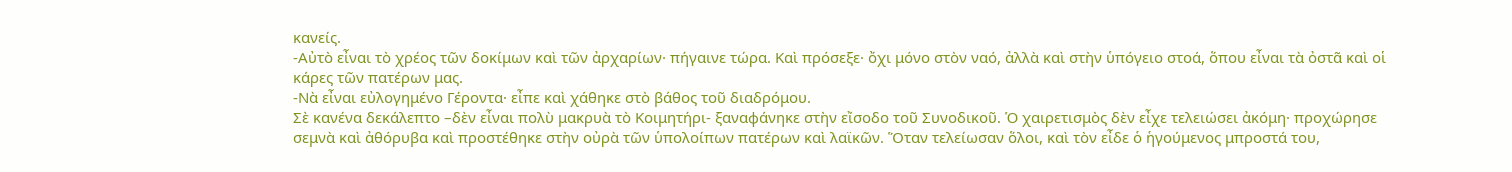κανείς.
-Αὐτὸ εἶναι τὸ χρέος τῶν δοκίμων καὶ τῶν ἀρχαρίων· πήγαινε τώρα. Καὶ πρόσεξε· ὄχι μόνο στὸν ναό, ἀλλὰ καὶ στὴν ὑπόγειο στοά, ὅπου εἶναι τὰ ὀστᾶ καὶ οἱ κάρες τῶν πατέρων μας.
-Νὰ εἶναι εὐλογημένο Γέροντα· εἶπε καὶ χάθηκε στὸ βάθος τοῦ διαδρόμου.
Σὲ κανένα δεκάλεπτο –δὲν εἶναι πολὺ μακρυὰ τὸ Κοιμητήρι- ξαναφάνηκε στὴν εἴσοδο τοῦ Συνοδικοῦ. Ὁ χαιρετισμὸς δὲν εἶχε τελειώσει ἀκόμη· προχώρησε σεμνὰ καὶ ἀθόρυβα καὶ προστέθηκε στὴν οὐρὰ τῶν ὑπολοίπων πατέρων καὶ λαϊκῶν. Ὅταν τελείωσαν ὅλοι, καὶ τὸν εἶδε ὁ ἡγούμενος μπροστά του,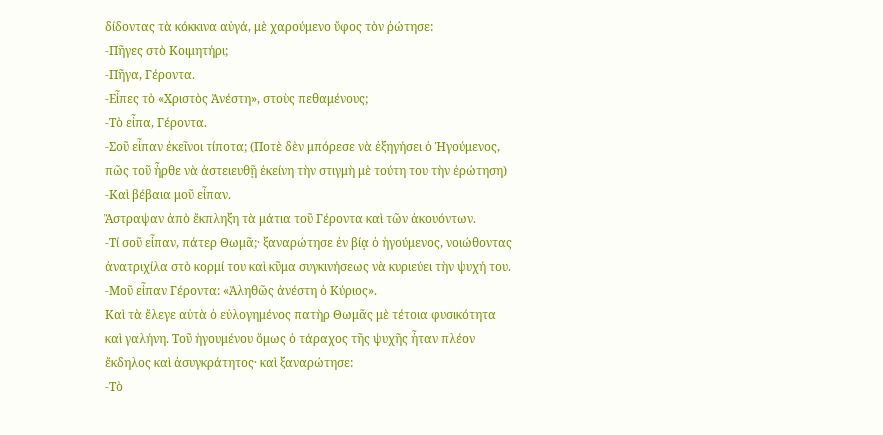δίδοντας τὰ κόκκινα αὐγά, μὲ χαρούμενο ὔφος τὸν ῥώτησε:
-Πῆγες στὸ Κοιμητήρι;
-Πῆγα, Γέροντα.
-Εἶπες τὸ «Χριστὸς Ἀνέστη», στοὺς πεθαμένους;
-Τὸ εἶπα, Γέροντα.
-Σοῦ εἶπαν ἐκεῖνοι τίποτα; (Ποτὲ δὲν μπόρεσε νὰ ἐξηγήσει ὁ Ἡγούμενος, πῶς τοῦ ἦρθε νὰ ἀστειευθῇ ἐκείνη τὴν στιγμὴ μὲ τούτη του τὴν ἐρώτηση)
-Καὶ βέβαια μοῦ εἶπαν.
Ἄστραψαν ἀπὸ ἔκπληξη τὰ μάτια τοῦ Γέροντα καὶ τῶν ἀκουόντων.
-Τί σοῦ εἶπαν, πάτερ Θωμᾶ;· ξαναρώτησε ἐν βίᾳ ὁ ἡγούμενος, νοιώθοντας ἀνατριχίλα στὸ κορμί του καὶ κῦμα συγκινήσεως νὰ κυριεύει τὴν ψυχή του.
-Μοῦ εἶπαν Γέροντα: «Ἀληθῶς ἀνέστη ὁ Κύριος».
Καὶ τὰ ἔλεγε αὐτὰ ὁ εὐλογημένος πατὴρ Θωμᾶς μὲ τέτοια φυσικότητα καὶ γαλήνη. Τοῦ ἡγουμένου ὅμως ὁ τάραχος τῆς ψυχῆς ἦταν πλέον ἔκδηλος καὶ ἀσυγκράτητος· καὶ ξαναρώτησε:
-Τὸ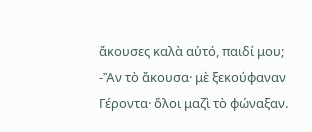ἄκουσες καλὰ αὐτό, παιδί μου;
-Ἂν τὸ ἄκουσα· μὲ ξεκούφαναν Γέροντα· ὅλοι μαζὶ τὸ φώναξαν.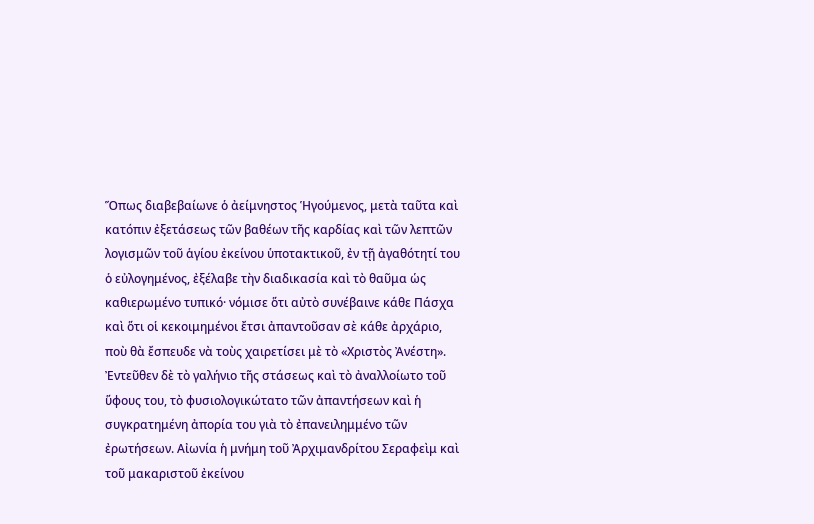Ὅπως διαβεβαίωνε ὁ ἀείμνηστος Ἡγούμενος, μετὰ ταῦτα καὶ κατόπιν ἐξετάσεως τῶν βαθέων τῆς καρδίας καὶ τῶν λεπτῶν λογισμῶν τοῦ ἁγίου ἐκείνου ὑποτακτικοῦ, ἐν τῇ ἀγαθότητί του ὁ εὐλογημένος, ἐξέλαβε τὴν διαδικασία καὶ τὸ θαῦμα ὡς καθιερωμένο τυπικό· νόμισε ὅτι αὐτὸ συνέβαινε κάθε Πάσχα καὶ ὅτι οἱ κεκοιμημένοι ἔτσι ἀπαντοῦσαν σὲ κάθε ἀρχάριο, ποὺ θὰ ἔσπευδε νὰ τοὺς χαιρετίσει μὲ τὸ «Χριστὸς Ἀνέστη». Ἐντεῦθεν δὲ τὸ γαλήνιο τῆς στάσεως καὶ τὸ ἀναλλοίωτο τοῦ ὕφους του, τὸ φυσιολογικώτατο τῶν ἀπαντήσεων καὶ ἡ συγκρατημένη ἀπορία του γιὰ τὸ ἐπανειλημμένο τῶν ἐρωτήσεων. Αἰωνία ἡ μνήμη τοῦ Ἀρχιμανδρίτου Σεραφεὶμ καὶ τοῦ μακαριστοῦ ἐκείνου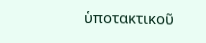ὑποτακτικοῦ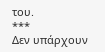του.
***
Δεν υπάρχουν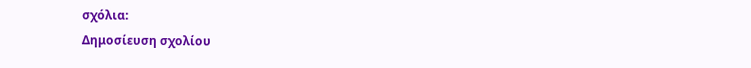σχόλια:
Δημοσίευση σχολίου